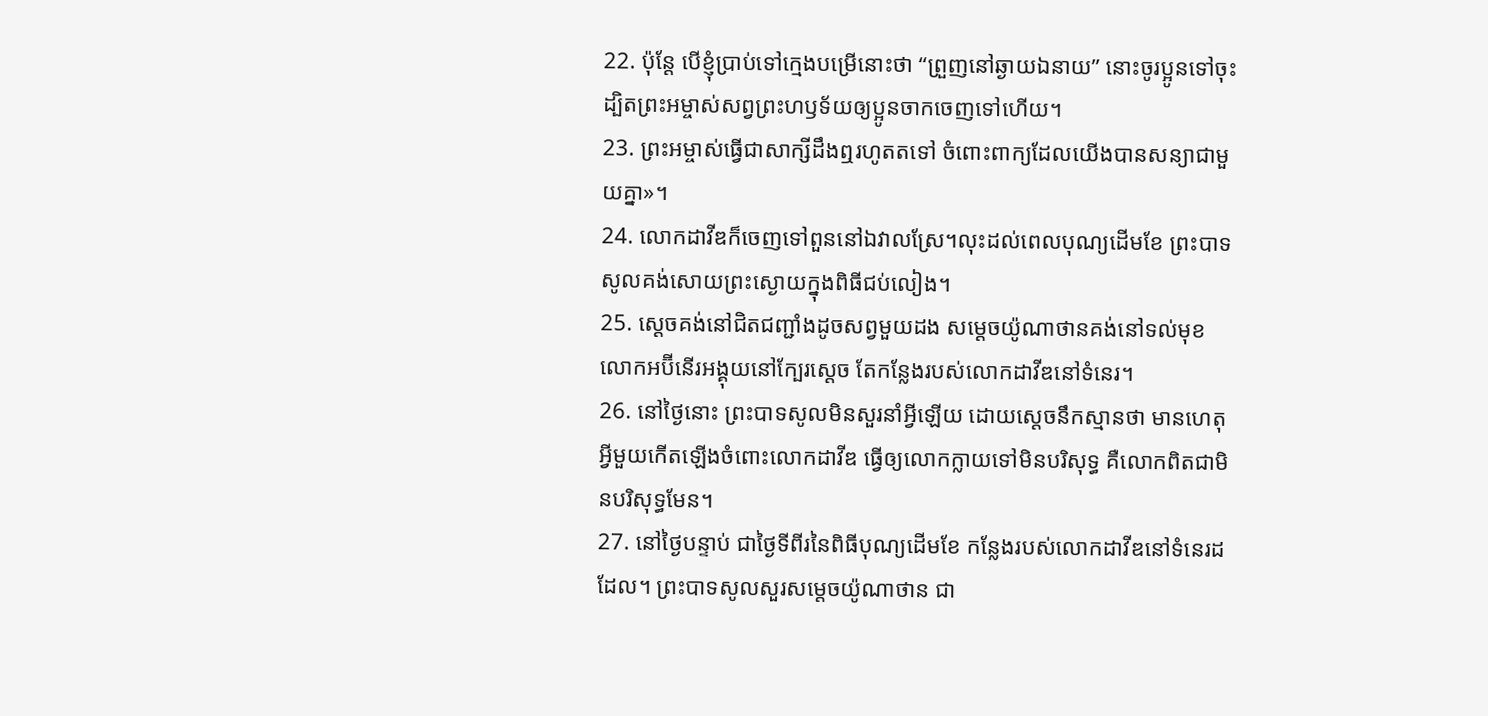22. ប៉ុន្តែ បើខ្ញុំប្រាប់ទៅក្មេងបម្រើនោះថា “ព្រួញនៅឆ្ងាយឯនាយ” នោះចូរប្អូនទៅចុះ ដ្បិតព្រះអម្ចាស់សព្វព្រះហឫទ័យឲ្យប្អូនចាកចេញទៅហើយ។
23. ព្រះអម្ចាស់ធ្វើជាសាក្សីដឹងឮរហូតតទៅ ចំពោះពាក្យដែលយើងបានសន្យាជាមួយគ្នា»។
24. លោកដាវីឌក៏ចេញទៅពួននៅឯវាលស្រែ។លុះដល់ពេលបុណ្យដើមខែ ព្រះបាទសូលគង់សោយព្រះស្ងោយក្នុងពិធីជប់លៀង។
25. ស្ដេចគង់នៅជិតជញ្ជាំងដូចសព្វមួយដង សម្ដេចយ៉ូណាថានគង់នៅទល់មុខ លោកអប៊ីនើរអង្គុយនៅក្បែរស្ដេច តែកន្លែងរបស់លោកដាវីឌនៅទំនេរ។
26. នៅថ្ងៃនោះ ព្រះបាទសូលមិនសួរនាំអ្វីឡើយ ដោយស្ដេចនឹកស្មានថា មានហេតុអ្វីមួយកើតឡើងចំពោះលោកដាវីឌ ធ្វើឲ្យលោកក្លាយទៅមិនបរិសុទ្ធ គឺលោកពិតជាមិនបរិសុទ្ធមែន។
27. នៅថ្ងៃបន្ទាប់ ជាថ្ងៃទីពីរនៃពិធីបុណ្យដើមខែ កន្លែងរបស់លោកដាវីឌនៅទំនេរដដែល។ ព្រះបាទសូលសួរសម្ដេចយ៉ូណាថាន ជា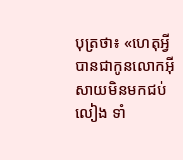បុត្រថា៖ «ហេតុអ្វីបានជាកូនលោកអ៊ីសាយមិនមកជប់លៀង ទាំ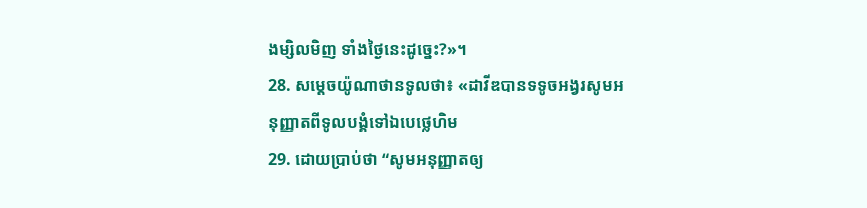ងម្សិលមិញ ទាំងថ្ងៃនេះដូច្នេះ?»។
28. សម្ដេចយ៉ូណាថានទូលថា៖ «ដាវីឌបានទទូចអង្វរសូមអនុញ្ញាតពីទូលបង្គំទៅឯបេថ្លេហិម
29. ដោយប្រាប់ថា “សូមអនុញ្ញាតឲ្យ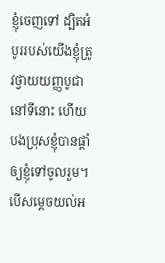ខ្ញុំចេញទៅ ដ្បិតអំបូររបស់យើងខ្ញុំត្រូវថ្វាយយញ្ញបូជា នៅទីនោះ ហើយបងប្រុសខ្ញុំបានផ្ដាំឲ្យខ្ញុំទៅចូលរួម។ បើសម្ដេចយល់អ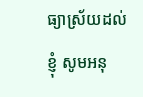ធ្យាស្រ័យដល់ខ្ញុំ សូមអនុ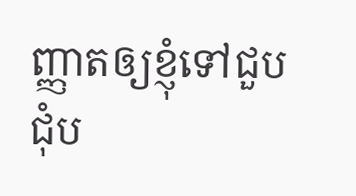ញ្ញាតឲ្យខ្ញុំទៅជួបជុំប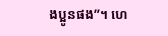ងប្អូនផង”។ ហេ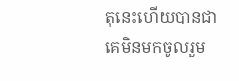តុនេះហើយបានជាគេមិនមកចូលរួម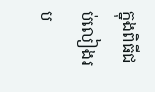ក្នុងពិធីជប់លៀងរប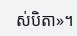ស់បិតា»។